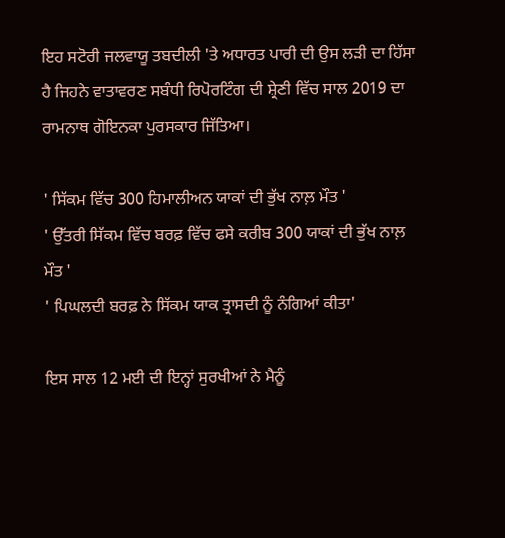ਇਹ ਸਟੋਰੀ ਜਲਵਾਯੂ ਤਬਦੀਲੀ 'ਤੇ ਅਧਾਰਤ ਪਾਰੀ ਦੀ ਉਸ ਲੜੀ ਦਾ ਹਿੱਸਾ ਹੈ ਜਿਹਨੇ ਵਾਤਾਵਰਣ ਸਬੰਧੀ ਰਿਪੋਰਟਿੰਗ ਦੀ ਸ਼੍ਰੇਣੀ ਵਿੱਚ ਸਾਲ 2019 ਦਾ ਰਾਮਨਾਥ ਗੋਇਨਕਾ ਪੁਰਸਕਾਰ ਜਿੱਤਿਆ।

' ਸਿੱਕਮ ਵਿੱਚ 300 ਹਿਮਾਲੀਅਨ ਯਾਕਾਂ ਦੀ ਭੁੱਖ ਨਾਲ਼ ਮੌਤ '
' ਉੱਤਰੀ ਸਿੱਕਮ ਵਿੱਚ ਬਰਫ਼ ਵਿੱਚ ਫਸੇ ਕਰੀਬ 300 ਯਾਕਾਂ ਦੀ ਭੁੱਖ ਨਾਲ਼ ਮੌਤ '
' ਪਿਘਲਦੀ ਬਰਫ਼ ਨੇ ਸਿੱਕਮ ਯਾਕ ਤ੍ਰਾਸਦੀ ਨੂੰ ਨੰਗਿਆਂ ਕੀਤਾ'

ਇਸ ਸਾਲ 12 ਮਈ ਦੀ ਇਨ੍ਹਾਂ ਸੁਰਖੀਆਂ ਨੇ ਮੈਨੂੰ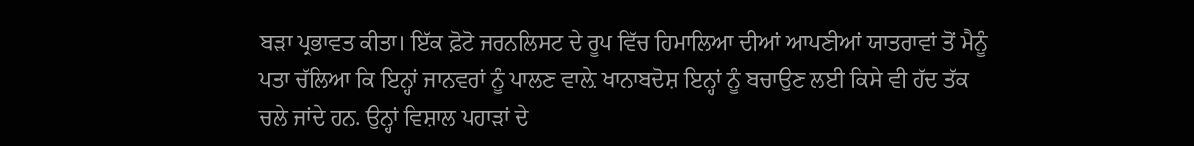ਬੜਾ ਪ੍ਰਭਾਵਤ ਕੀਤਾ। ਇੱਕ ਫ਼ੋਟੋ ਜਰਨਲਿਸਟ ਦੇ ਰੂਪ ਵਿੱਚ ਹਿਮਾਲਿਆ ਦੀਆਂ ਆਪਣੀਆਂ ਯਾਤਰਾਵਾਂ ਤੋਂ ਮੈਨੂੰ ਪਤਾ ਚੱਲਿਆ ਕਿ ਇਨ੍ਹਾਂ ਜਾਨਵਰਾਂ ਨੂੰ ਪਾਲਣ ਵਾਲ਼ੇ ਖਾਨਾਬਦੋਸ਼ ਇਨ੍ਹਾਂ ਨੂੰ ਬਚਾਉਣ ਲਈ ਕਿਸੇ ਵੀ ਹੱਦ ਤੱਕ ਚਲੇ ਜਾਂਦੇ ਹਨ. ਉਨ੍ਹਾਂ ਵਿਸ਼ਾਲ ਪਹਾੜਾਂ ਦੇ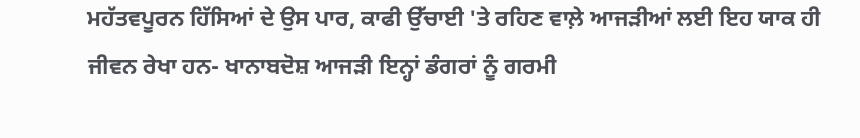ਮਹੱਤਵਪੂਰਨ ਹਿੱਸਿਆਂ ਦੇ ਉਸ ਪਾਰ, ਕਾਫੀ ਉੱਚਾਈ 'ਤੇ ਰਹਿਣ ਵਾਲ਼ੇ ਆਜੜੀਆਂ ਲਈ ਇਹ ਯਾਕ ਹੀ ਜੀਵਨ ਰੇਖਾ ਹਨ- ਖਾਨਾਬਦੋਸ਼ ਆਜੜੀ ਇਨ੍ਹਾਂ ਡੰਗਰਾਂ ਨੂੰ ਗਰਮੀ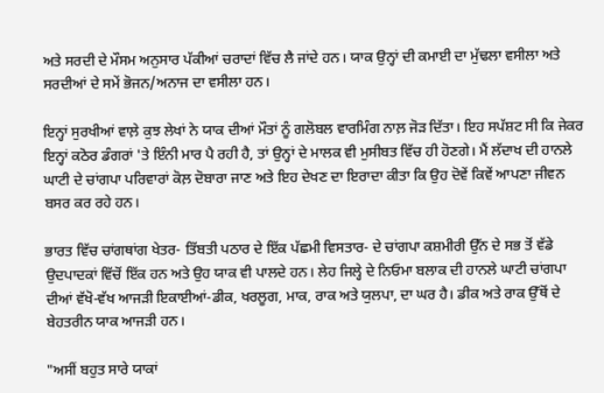ਅਤੇ ਸਰਦੀ ਦੇ ਮੌਸਮ ਅਨੁਸਾਰ ਪੱਕੀਆਂ ਚਰਾਦਾਂ ਵਿੱਚ ਲੈ ਜਾਂਦੇ ਹਨ। ਯਾਕ ਉਨ੍ਹਾਂ ਦੀ ਕਮਾਈ ਦਾ ਮੁੱਢਲਾ ਵਸੀਲਾ ਅਤੇ ਸਰਦੀਆਂ ਦੇ ਸਮੇਂ ਭੋਜਨ/ਅਨਾਜ ਦਾ ਵਸੀਲਾ ਹਨ।

ਇਨ੍ਹਾਂ ਸੁਰਖੀਆਂ ਵਾਲ਼ੇ ਕੁਝ ਲੇਖਾਂ ਨੇ ਯਾਕ ਦੀਆਂ ਮੌਤਾਂ ਨੂੰ ਗਲੋਬਲ ਵਾਰਮਿੰਗ ਨਾਲ਼ ਜੋੜ ਦਿੱਤਾ। ਇਹ ਸਪੱਸ਼ਟ ਸੀ ਕਿ ਜੇਕਰ ਇਨ੍ਹਾਂ ਕਠੋਰ ਡੰਗਰਾਂ 'ਤੇ ਇੰਨੀ ਮਾਰ ਪੈ ਰਹੀ ਹੈ, ਤਾਂ ਉਨ੍ਹਾਂ ਦੇ ਮਾਲਕ ਵੀ ਮੁਸੀਬਤ ਵਿੱਚ ਹੀ ਹੋਣਗੇ। ਮੈਂ ਲੱਦਾਖ ਦੀ ਹਾਨਲੇ ਘਾਟੀ ਦੇ ਚਾਂਗਪਾ ਪਰਿਵਾਰਾਂ ਕੋਲ਼ ਦੋਬਾਰਾ ਜਾਣ ਅਤੇ ਇਹ ਦੇਖਣ ਦਾ ਇਰਾਦਾ ਕੀਤਾ ਕਿ ਉਹ ਦੋਵੇਂ ਕਿਵੇਂ ਆਪਣਾ ਜੀਵਨ ਬਸਰ ਕਰ ਰਹੇ ਹਨ।

ਭਾਰਤ ਵਿੱਚ ਚਾਂਗਥਾਂਗ ਖੇਤਰ- ਤਿੱਬਤੀ ਪਠਾਰ ਦੇ ਇੱਕ ਪੱਛਮੀ ਵਿਸਤਾਰ- ਦੇ ਚਾਂਗਪਾ ਕਸ਼ਮੀਰੀ ਉੱਨ ਦੇ ਸਭ ਤੋਂ ਵੱਡੇ ਉਦਪਾਦਕਾਂ ਵਿੱਚੋਂ ਇੱਕ ਹਨ ਅਤੇ ਉਹ ਯਾਕ ਵੀ ਪਾਲਦੇ ਹਨ। ਲੇਹ ਜਿਲ੍ਹੇ ਦੇ ਨਿਓਮਾ ਬਲਾਕ ਦੀ ਹਾਨਲੇ ਘਾਟੀ ਚਾਂਗਪਾ ਦੀਆਂ ਵੱਖੋ-ਵੱਖ ਆਜੜੀ ਇਕਾਈਆਂ-ਡੀਕ, ਖਰਲੂਗ, ਮਾਕ, ਰਾਕ ਅਤੇ ਯੁਲਪਾ, ਦਾ ਘਰ ਹੈ। ਡੀਕ ਅਤੇ ਰਾਕ ਉੱਥੋਂ ਦੇ ਬੇਹਤਰੀਨ ਯਾਕ ਆਜੜੀ ਹਨ।

"ਅਸੀਂ ਬਹੁਤ ਸਾਰੇ ਯਾਕਾਂ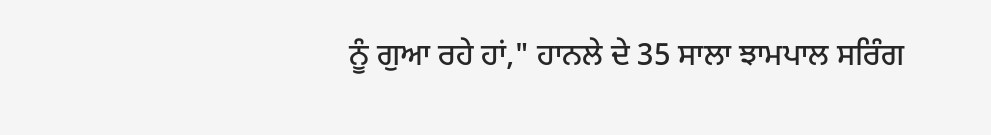ਨੂੰ ਗੁਆ ਰਹੇ ਹਾਂ," ਹਾਨਲੇ ਦੇ 35 ਸਾਲਾ ਝਾਮਪਾਲ ਸਰਿੰਗ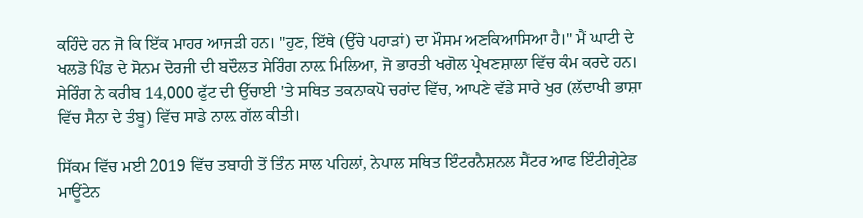ਕਹਿੰਦੇ ਹਨ ਜੋ ਕਿ ਇੱਕ ਮਾਹਰ ਆਜੜੀ ਹਨ। "ਹੁਣ, ਇੱਥੇ (ਉੱਚੇ ਪਹਾੜਾਂ) ਦਾ ਮੌਸਮ ਅਣਕਿਆਸਿਆ ਹੈ।" ਮੈਂ ਘਾਟੀ ਦੇ ਖਲਡੋ ਪਿੰਡ ਦੇ ਸੋਨਮ ਦੋਰਜੀ ਦੀ ਬਦੌਲਤ ਸੇਰਿੰਗ ਨਾਲ਼ ਮਿਲਿਆ, ਜੋ ਭਾਰਤੀ ਖਗੋਲ ਪ੍ਰੇਖਣਸ਼ਾਲਾ ਵਿੱਚ ਕੰਮ ਕਰਦੇ ਹਨ। ਸੇਰਿੰਗ ਨੇ ਕਰੀਬ 14,000 ਫੁੱਟ ਦੀ ਉੱਚਾਈ 'ਤੇ ਸਥਿਤ ਤਕਨਾਕਪੋ ਚਰਾਂਦ ਵਿੱਚ, ਆਪਣੇ ਵੱਡੇ ਸਾਰੇ ਖੁਰ (ਲੱਦਾਖੀ ਭਾਸ਼ਾ ਵਿੱਚ ਸੈਨਾ ਦੇ ਤੰਬੂ) ਵਿੱਚ ਸਾਡੇ ਨਾਲ਼ ਗੱਲ ਕੀਤੀ।

ਸਿੱਕਮ ਵਿੱਚ ਮਈ 2019 ਵਿੱਚ ਤਬਾਹੀ ਤੋਂ ਤਿੰਨ ਸਾਲ ਪਹਿਲਾਂ, ਨੇਪਾਲ ਸਥਿਤ ਇੰਟਰਨੈਸ਼ਨਲ ਸੈਂਟਰ ਆਫ ਇੰਟੀਗ੍ਰੇਟੇਡ ਮਾਊਂਟੇਨ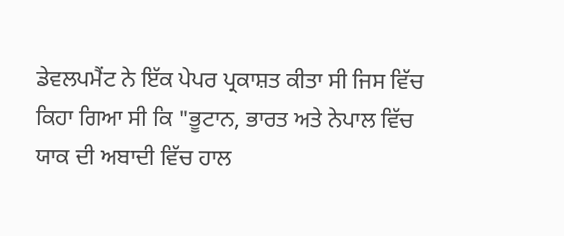ਡੇਵਲਪਮੈਂਟ ਨੇ ਇੱਕ ਪੇਪਰ ਪ੍ਰਕਾਸ਼ਤ ਕੀਤਾ ਸੀ ਜਿਸ ਵਿੱਚ ਕਿਹਾ ਗਿਆ ਸੀ ਕਿ "ਭੂਟਾਨ, ਭਾਰਤ ਅਤੇ ਨੇਪਾਲ ਵਿੱਚ ਯਾਕ ਦੀ ਅਬਾਦੀ ਵਿੱਚ ਹਾਲ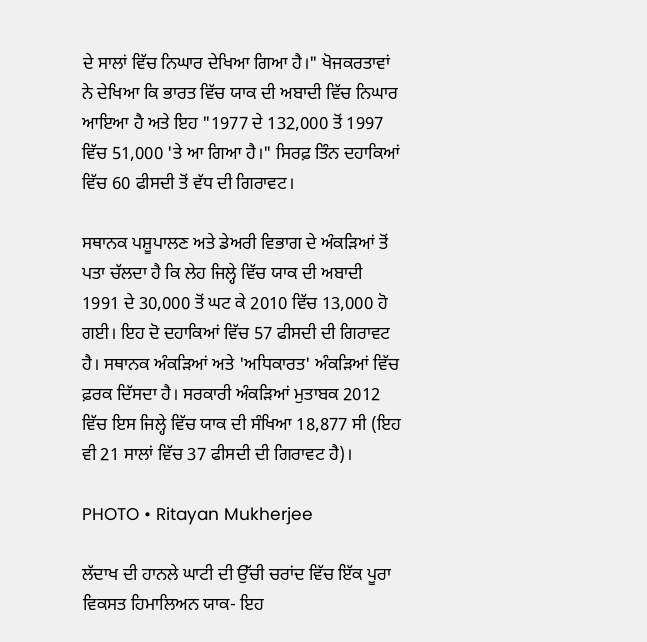ਦੇ ਸਾਲਾਂ ਵਿੱਚ ਨਿਘਾਰ ਦੇਖਿਆ ਗਿਆ ਹੈ।" ਖੋਜਕਰਤਾਵਾਂ ਨੇ ਦੇਖਿਆ ਕਿ ਭਾਰਤ ਵਿੱਚ ਯਾਕ ਦੀ ਅਬਾਦੀ ਵਿੱਚ ਨਿਘਾਰ ਆਇਆ ਹੈ ਅਤੇ ਇਹ "1977 ਦੇ 132,000 ਤੋਂ 1997 ਵਿੱਚ 51,000 'ਤੇ ਆ ਗਿਆ ਹੈ।" ਸਿਰਫ਼ ਤਿੰਨ ਦਹਾਕਿਆਂ ਵਿੱਚ 60 ਫੀਸਦੀ ਤੋਂ ਵੱਧ ਦੀ ਗਿਰਾਵਟ।

ਸਥਾਨਕ ਪਸ਼ੂਪਾਲਣ ਅਤੇ ਡੇਅਰੀ ਵਿਭਾਗ ਦੇ ਅੰਕੜਿਆਂ ਤੋਂ ਪਤਾ ਚੱਲਦਾ ਹੈ ਕਿ ਲੇਹ ਜਿਲ੍ਹੇ ਵਿੱਚ ਯਾਕ ਦੀ ਅਬਾਦੀ 1991 ਦੇ 30,000 ਤੋਂ ਘਟ ਕੇ 2010 ਵਿੱਚ 13,000 ਹੋ ਗਈ। ਇਹ ਦੋ ਦਹਾਕਿਆਂ ਵਿੱਚ 57 ਫੀਸਦੀ ਦੀ ਗਿਰਾਵਟ ਹੈ। ਸਥਾਨਕ ਅੰਕੜਿਆਂ ਅਤੇ 'ਅਧਿਕਾਰਤ' ਅੰਕੜਿਆਂ ਵਿੱਚ ਫ਼ਰਕ ਦਿੱਸਦਾ ਹੈ। ਸਰਕਾਰੀ ਅੰਕੜਿਆਂ ਮੁਤਾਬਕ 2012 ਵਿੱਚ ਇਸ ਜਿਲ੍ਹੇ ਵਿੱਚ ਯਾਕ ਦੀ ਸੰਖਿਆ 18,877 ਸੀ (ਇਹ ਵੀ 21 ਸਾਲਾਂ ਵਿੱਚ 37 ਫੀਸਦੀ ਦੀ ਗਿਰਾਵਟ ਹੈ)।

PHOTO • Ritayan Mukherjee

ਲੱਦਾਖ ਦੀ ਹਾਨਲੇ ਘਾਟੀ ਦੀ ਉੱਚੀ ਚਰਾਂਦ ਵਿੱਚ ਇੱਕ ਪੂਰਾ ਵਿਕਸਤ ਹਿਮਾਲਿਅਨ ਯਾਕ- ਇਹ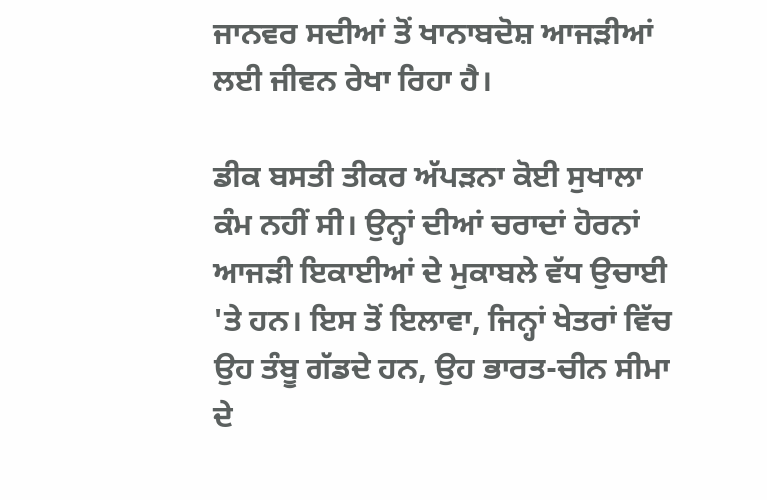ਜਾਨਵਰ ਸਦੀਆਂ ਤੋਂ ਖਾਨਾਬਦੋਸ਼ ਆਜੜੀਆਂ ਲਈ ਜੀਵਨ ਰੇਖਾ ਰਿਹਾ ਹੈ।

ਡੀਕ ਬਸਤੀ ਤੀਕਰ ਅੱਪੜਨਾ ਕੋਈ ਸੁਖਾਲਾ ਕੰਮ ਨਹੀਂ ਸੀ। ਉਨ੍ਹਾਂ ਦੀਆਂ ਚਰਾਦਾਂ ਹੋਰਨਾਂ ਆਜੜੀ ਇਕਾਈਆਂ ਦੇ ਮੁਕਾਬਲੇ ਵੱਧ ਉਚਾਈ 'ਤੇ ਹਨ। ਇਸ ਤੋਂ ਇਲਾਵਾ, ਜਿਨ੍ਹਾਂ ਖੇਤਰਾਂ ਵਿੱਚ ਉਹ ਤੰਬੂ ਗੱਡਦੇ ਹਨ, ਉਹ ਭਾਰਤ-ਚੀਨ ਸੀਮਾ ਦੇ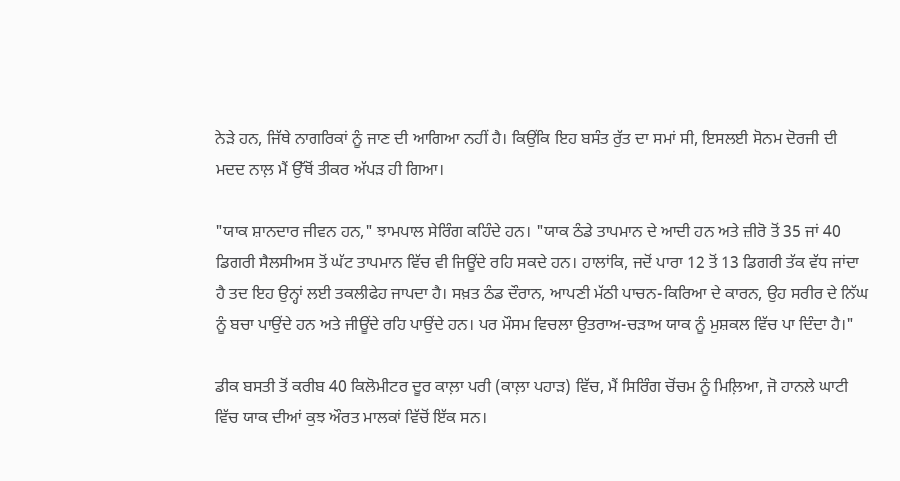ਨੇੜੇ ਹਨ, ਜਿੱਥੇ ਨਾਗਰਿਕਾਂ ਨੂੰ ਜਾਣ ਦੀ ਆਗਿਆ ਨਹੀਂ ਹੈ। ਕਿਉਂਕਿ ਇਹ ਬਸੰਤ ਰੁੱਤ ਦਾ ਸਮਾਂ ਸੀ, ਇਸਲਈ ਸੋਨਮ ਦੋਰਜੀ ਦੀ ਮਦਦ ਨਾਲ਼ ਮੈਂ ਉੱਥੋਂ ਤੀਕਰ ਅੱਪੜ ਹੀ ਗਿਆ।

"ਯਾਕ ਸ਼ਾਨਦਾਰ ਜੀਵਨ ਹਨ," ਝਾਮਪਾਲ ਸੇਰਿੰਗ ਕਹਿੰਦੇ ਹਨ। "ਯਾਕ ਠੰਡੇ ਤਾਪਮਾਨ ਦੇ ਆਦੀ ਹਨ ਅਤੇ ਜ਼ੀਰੋ ਤੋਂ 35 ਜਾਂ 40 ਡਿਗਰੀ ਸੈਲਸੀਅਸ ਤੋਂ ਘੱਟ ਤਾਪਮਾਨ ਵਿੱਚ ਵੀ ਜਿਊਂਦੇ ਰਹਿ ਸਕਦੇ ਹਨ। ਹਾਲਾਂਕਿ, ਜਦੋਂ ਪਾਰਾ 12 ਤੋਂ 13 ਡਿਗਰੀ ਤੱਕ ਵੱਧ ਜਾਂਦਾ ਹੈ ਤਦ ਇਹ ਉਨ੍ਹਾਂ ਲਈ ਤਕਲੀਫੇਹ ਜਾਪਦਾ ਹੈ। ਸਖ਼ਤ ਠੰਡ ਦੌਰਾਨ, ਆਪਣੀ ਮੱਠੀ ਪਾਚਨ-ਕਿਰਿਆ ਦੇ ਕਾਰਨ, ਉਹ ਸਰੀਰ ਦੇ ਨਿੱਘ ਨੂੰ ਬਚਾ ਪਾਉਂਦੇ ਹਨ ਅਤੇ ਜੀਊਂਦੇ ਰਹਿ ਪਾਉਂਦੇ ਹਨ। ਪਰ ਮੌਸਮ ਵਿਚਲਾ ਉਤਰਾਅ-ਚੜਾਅ ਯਾਕ ਨੂੰ ਮੁਸ਼ਕਲ ਵਿੱਚ ਪਾ ਦਿੰਦਾ ਹੈ।"

ਡੀਕ ਬਸਤੀ ਤੋਂ ਕਰੀਬ 40 ਕਿਲੋਮੀਟਰ ਦੂਰ ਕਾਲ਼ਾ ਪਰੀ (ਕਾਲ਼ਾ ਪਹਾੜ) ਵਿੱਚ, ਮੈਂ ਸਿਰਿੰਗ ਚੋਂਚਮ ਨੂੰ ਮਿਲ਼ਿਆ, ਜੋ ਹਾਨਲੇ ਘਾਟੀ ਵਿੱਚ ਯਾਕ ਦੀਆਂ ਕੁਝ ਔਰਤ ਮਾਲਕਾਂ ਵਿੱਚੋਂ ਇੱਕ ਸਨ।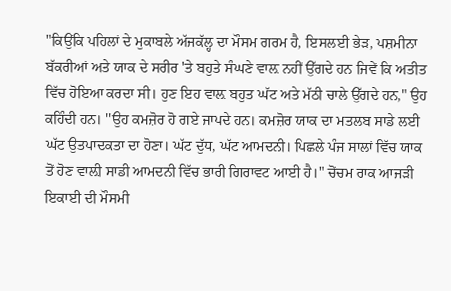"ਕਿਉਂਕਿ ਪਹਿਲਾਂ ਦੇ ਮੁਕਾਬਲੇ ਅੱਜਕੱਲ੍ਹ ਦਾ ਮੌਸਮ ਗਰਮ ਹੈ, ਇਸਲਈ ਭੇੜ, ਪਸ਼ਮੀਨਾ ਬੱਕਰੀਆਂ ਅਤੇ ਯਾਕ ਦੇ ਸਰੀਰ 'ਤੇ ਬਹੁਤੇ ਸੰਘਣੇ ਵਾਲ਼ ਨਹੀਂ ਉੱਗਦੇ ਹਨ ਜਿਵੇਂ ਕਿ ਅਤੀਤ ਵਿੱਚ ਹੋਇਆ ਕਰਦਾ ਸੀ। ਹੁਣ ਇਹ ਵਾਲ਼ ਬਹੁਤ ਘੱਟ ਅਤੇ ਮੱਠੀ ਚਾਲੇ ਉੱਗਦੇ ਹਨ," ਉਹ ਕਹਿੰਦੀ ਹਨ। ''ਉਹ ਕਮਜ਼ੋਰ ਹੋ ਗਏ ਜਾਪਦੇ ਹਨ। ਕਮਜ਼ੋਰ ਯਾਕ ਦਾ ਮਤਲਬ ਸਾਡੇ ਲਈ ਘੱਟ ਉਤਪਾਦਕਤਾ ਦਾ ਹੋਣਾ। ਘੱਟ ਦੁੱਧ, ਘੱਟ ਆਮਦਨੀ। ਪਿਛਲੇ ਪੰਜ ਸਾਲਾਂ ਵਿੱਚ ਯਾਕ ਤੋਂ ਹੋਣ ਵਾਲ਼ੀ ਸਾਡੀ ਆਮਦਨੀ ਵਿੱਚ ਭਾਰੀ ਗਿਰਾਵਟ ਆਈ ਹੈ।" ਚੋਂਚਮ ਰਾਕ ਆਜੜੀ ਇਕਾਈ ਦੀ ਮੌਸਮੀ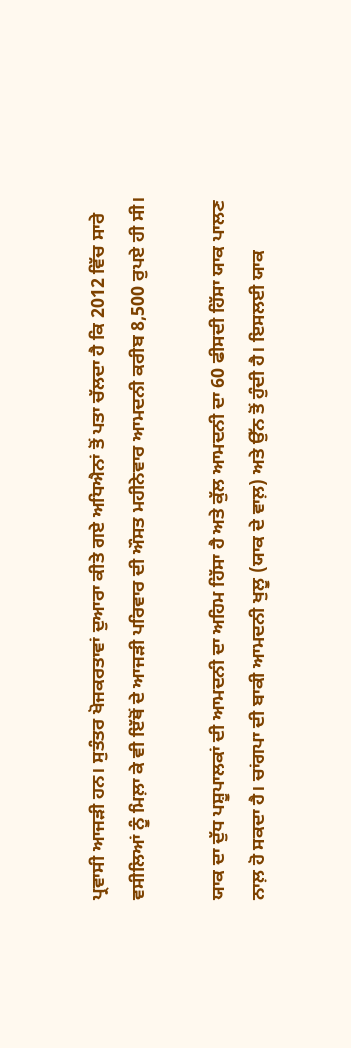ਪ੍ਰਵਾਸੀ ਆਜੜੀ ਹਨ। ਸੁਤੰਤਰ ਖੋਜਕਰਤਾਵਾਂ ਦੁਆਰਾ ਕੀਤੇ ਗਏ ਅਧਿਐਨਾਂ ਤੋਂ ਪਤਾ ਚੱਲਦਾ ਹੈ ਕਿ 2012 ਵਿੱਚ ਸਾਰੇ ਵਸੀਲਿਆਂ ਨੂੰ ਮਿਲ਼ਾ ਕੇ ਵੀ ਇੱਥੋਂ ਦੇ ਆਜੜੀ ਪਰਿਵਾਰ ਦੀ ਔਸਤ ਮਹੀਨੇਵਾਰ ਆਮਦਨੀ ਕਰੀਬ 8,500 ਰੁਪਏ ਹੀ ਸੀ।

ਯਾਕ ਦਾ ਦੁੱਧ ਪਸ਼ੂਪਾਲਕਾਂ ਦੀ ਆਮਦਨੀ ਦਾ ਅਹਿਮ ਹਿੱਸਾ ਹੈ ਅਤੇ ਕੁੱਲ ਆਮਦਨੀ ਦਾ 60 ਫੀਸਦੀ ਹਿੱਸਾ ਯਾਕ ਪਾਲਣ ਨਾਲ਼ ਹੋ ਸਕਦਾ ਹੈ। ਚਾਂਗਪਾ ਦੀ ਬਾਕੀ ਆਮਦਨੀ ਖੁਲੂ (ਯਾਕ ਦੇ ਵਾਲ਼) ਅਤੇ ਉੱਨ ਤੋਂ ਹੁੰਦੀ ਹੈ। ਇਸਲਈ ਯਾਕ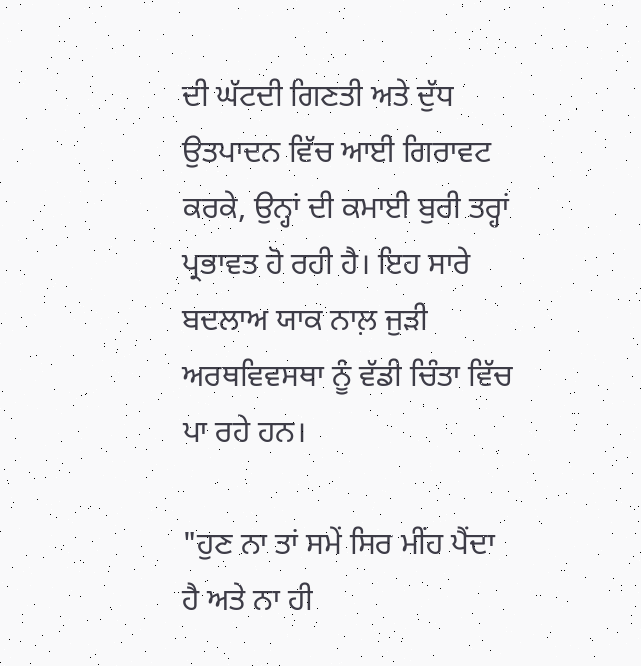ਦੀ ਘੱਟਦੀ ਗਿਣਤੀ ਅਤੇ ਦੁੱਧ ਉਤਪਾਦਨ ਵਿੱਚ ਆਈ ਗਿਰਾਵਟ ਕਰਕੇ, ਉਨ੍ਹਾਂ ਦੀ ਕਮਾਈ ਬੁਰੀ ਤਰ੍ਹਾਂ ਪ੍ਰਭਾਵਤ ਹੋ ਰਹੀ ਹੈ। ਇਹ ਸਾਰੇ ਬਦਲਾਅ ਯਾਕ ਨਾਲ਼ ਜੁੜੀ ਅਰਥਵਿਵਸਥਾ ਨੂੰ ਵੱਡੀ ਚਿੰਤਾ ਵਿੱਚ ਪਾ ਰਹੇ ਹਨ।

"ਹੁਣ ਨਾ ਤਾਂ ਸਮੇਂ ਸਿਰ ਮੀਂਹ ਪੈਂਦਾ ਹੈ ਅਤੇ ਨਾ ਹੀ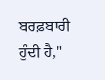ਬਰਫ਼ਬਾਰੀ ਹੁੰਦੀ ਹੈ,"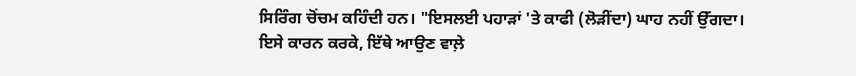ਸਿਰਿੰਗ ਚੋਂਚਮ ਕਹਿੰਦੀ ਹਨ। "ਇਸਲਈ ਪਹਾੜਾਂ 'ਤੇ ਕਾਫੀ (ਲੋੜੀਂਦਾ) ਘਾਹ ਨਹੀਂ ਉੱਗਦਾ। ਇਸੇ ਕਾਰਨ ਕਰਕੇ, ਇੱਥੇ ਆਉਣ ਵਾਲ਼ੇ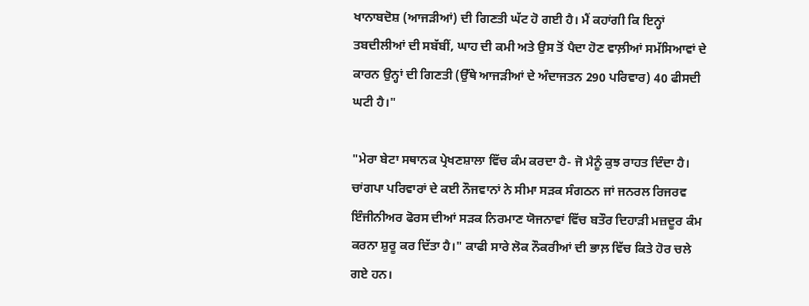ਖਾਨਾਬਦੋਸ਼ (ਆਜੜੀਆਂ) ਦੀ ਗਿਣਤੀ ਘੱਟ ਹੋ ਗਈ ਹੈ। ਮੈਂ ਕਹਾਂਗੀ ਕਿ ਇਨ੍ਹਾਂ ਤਬਦੀਲੀਆਂ ਦੀ ਸਬੱਬੀਂ, ਘਾਹ ਦੀ ਕਮੀ ਅਤੇ ਉਸ ਤੋਂ ਪੈਦਾ ਹੋਣ ਵਾਲ਼ੀਆਂ ਸਮੱਸਿਆਵਾਂ ਦੇ ਕਾਰਨ ਉਨ੍ਹਾਂ ਦੀ ਗਿਣਤੀ (ਉੱਥੇ ਆਜੜੀਆਂ ਦੇ ਅੰਦਾਜਤਨ 290 ਪਰਿਵਾਰ) 40 ਫੀਸਦੀ ਘਟੀ ਹੈ।"

"ਮੇਰਾ ਬੇਟਾ ਸਥਾਨਕ ਪ੍ਰੇਖਣਸ਼ਾਲਾ ਵਿੱਚ ਕੰਮ ਕਰਦਾ ਹੈ- ਜੋ ਮੈਨੂੰ ਕੁਝ ਰਾਹਤ ਦਿੰਦਾ ਹੈ। ਚਾਂਗਪਾ ਪਰਿਵਾਰਾਂ ਦੇ ਕਈ ਨੌਜਵਾਨਾਂ ਨੇ ਸੀਮਾ ਸੜਕ ਸੰਗਠਨ ਜਾਂ ਜਨਰਲ ਰਿਜਰਵ ਇੰਜੀਨੀਅਰ ਫੋਰਸ ਦੀਆਂ ਸੜਕ ਨਿਰਮਾਣ ਯੋਜਨਾਵਾਂ ਵਿੱਚ ਬਤੌਰ ਦਿਹਾੜੀ ਮਜ਼ਦੂਰ ਕੰਮ ਕਰਨਾ ਸ਼ੁਰੂ ਕਰ ਦਿੱਤਾ ਹੈ।" ਕਾਫੀ ਸਾਰੇ ਲੋਕ ਨੌਕਰੀਆਂ ਦੀ ਭਾਲ਼ ਵਿੱਚ ਕਿਤੇ ਹੋਰ ਚਲੇ ਗਏ ਹਨ।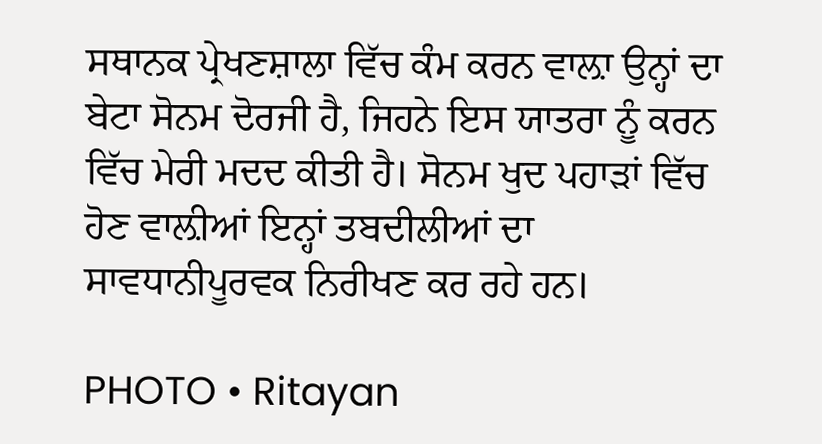ਸਥਾਨਕ ਪ੍ਰੇਖਣਸ਼ਾਲਾ ਵਿੱਚ ਕੰਮ ਕਰਨ ਵਾਲ਼ਾ ਉਨ੍ਹਾਂ ਦਾ ਬੇਟਾ ਸੋਨਮ ਦੋਰਜੀ ਹੈ, ਜਿਹਨੇ ਇਸ ਯਾਤਰਾ ਨੂੰ ਕਰਨ ਵਿੱਚ ਮੇਰੀ ਮਦਦ ਕੀਤੀ ਹੈ। ਸੋਨਮ ਖੁਦ ਪਹਾੜਾਂ ਵਿੱਚ ਹੋਣ ਵਾਲ਼ੀਆਂ ਇਨ੍ਹਾਂ ਤਬਦੀਲੀਆਂ ਦਾ ਸਾਵਧਾਨੀਪੂਰਵਕ ਨਿਰੀਖਣ ਕਰ ਰਹੇ ਹਨ।

PHOTO • Ritayan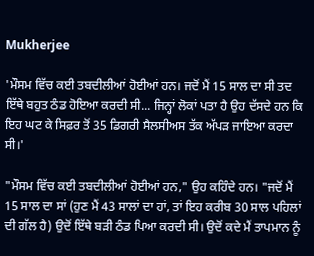Mukherjee

'ਮੌਸਮ ਵਿੱਚ ਕਈ ਤਬਦੀਲੀਆਂ ਹੋਈਆਂ ਹਨ। ਜਦੋਂ ਮੈਂ 15 ਸਾਲ ਦਾ ਸੀ ਤਦ ਇੱਥੇ ਬਹੁਤ ਠੰਡ ਹੋਇਆ ਕਰਦੀ ਸੀ... ਜਿਨ੍ਹਾਂ ਲੋਕਾਂ ਪਤਾ ਹੈ ਉਹ ਦੱਸਦੇ ਹਨ ਕਿ ਇਹ ਘਟ ਕੇ ਸਿਫ਼ਰ ਤੋਂ 35 ਡਿਗਰੀ ਸੈਲਸੀਅਸ ਤੱਕ ਅੱਪੜ ਜਾਇਆ ਕਰਦਾ ਸੀ।'

"ਮੌਸਮ ਵਿੱਚ ਕਈ ਤਬਦੀਲੀਆਂ ਹੋਈਆਂ ਹਨ," ਉਹ ਕਹਿੰਦੇ ਹਨ। "ਜਦੋਂ ਮੈਂ 15 ਸਾਲ ਦਾ ਸਾਂ (ਹੁਣ ਮੈਂ 43 ਸਾਲਾਂ ਦਾ ਹਾਂ, ਤਾਂ ਇਹ ਕਰੀਬ 30 ਸਾਲ ਪਹਿਲਾਂ ਦੀ ਗੱਲ ਹੈ) ਉਦੋਂ ਇੱਥੇ ਬੜੀ ਠੰਡ ਪਿਆ ਕਰਦੀ ਸੀ। ਉਦੋਂ ਕਦੇ ਮੈਂ ਤਾਪਮਾਨ ਨੂੰ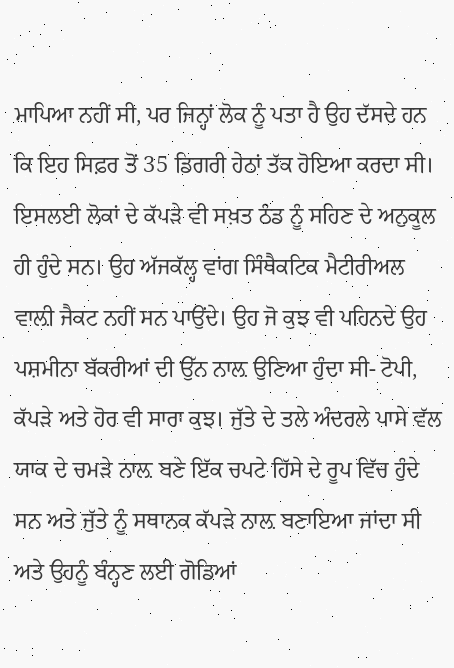ਮਾਪਿਆ ਨਹੀਂ ਸੀ, ਪਰ ਜਿਨ੍ਹਾਂ ਲੋਕ ਨੂੰ ਪਤਾ ਹੈ ਉਹ ਦੱਸਦੇ ਹਨ ਕਿ ਇਹ ਸਿਫ਼ਰ ਤੋਂ 35 ਡਿਗਰੀ ਹੇਠਾਂ ਤੱਕ ਹੋਇਆ ਕਰਦਾ ਸੀ। ਇਸਲਈ ਲੋਕਾਂ ਦੇ ਕੱਪੜੇ ਵੀ ਸਖ਼ਤ ਠੰਡ ਨੂੰ ਸਹਿਣ ਦੇ ਅਨੁਕੂਲ ਹੀ ਹੁੰਦੇ ਸਨ। ਉਹ ਅੱਜਕੱਲ੍ਹ ਵਾਂਗ ਸਿੰਥੈਕਟਿਕ ਮੈਟੀਰੀਅਲ ਵਾਲ਼ੀ ਜੈਕਟ ਨਹੀਂ ਸਨ ਪਾਉਂਦੇ। ਉਹ ਜੋ ਕੁਝ ਵੀ ਪਹਿਨਦੇ ਉਹ ਪਸ਼ਮੀਨਾ ਬੱਕਰੀਆਂ ਦੀ ਉੱਨ ਨਾਲ਼ ਉਣਿਆ ਹੁੰਦਾ ਸੀ- ਟੋਪੀ, ਕੱਪੜੇ ਅਤੇ ਹੋਰ ਵੀ ਸਾਰਾ ਕੁਝ। ਜੁੱਤੇ ਦੇ ਤਲੇ ਅੰਦਰਲੇ ਪਾਸੇ ਵੱਲ ਯਾਕ ਦੇ ਚਮੜੇ ਨਾਲ਼ ਬਣੇ ਇੱਕ ਚਪਟੇ ਹਿੱਸੇ ਦੇ ਰੂਪ ਵਿੱਚ ਹੁੰਦੇ ਸਨ ਅਤੇ ਜੁੱਤੇ ਨੂੰ ਸਥਾਨਕ ਕੱਪੜੇ ਨਾਲ਼ ਬਣਾਇਆ ਜਾਂਦਾ ਸੀ ਅਤੇ ਉਹਨੂੰ ਬੰਨ੍ਹਣ ਲਈ ਗੋਡਿਆਂ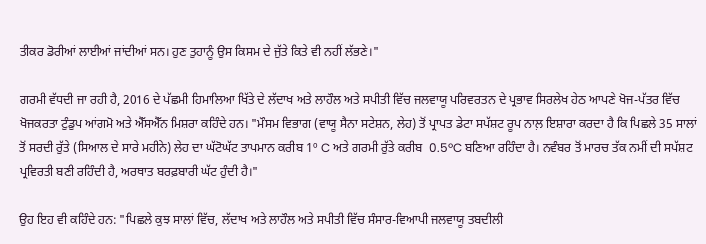ਤੀਕਰ ਡੋਰੀਆਂ ਲਾਈਆਂ ਜਾਂਦੀਆਂ ਸਨ। ਹੁਣ ਤੁਹਾਨੂੰ ਉਸ ਕਿਸਮ ਦੇ ਜੁੱਤੇ ਕਿਤੇ ਵੀ ਨਹੀਂ ਲੱਭਣੇ।"

ਗਰਮੀ ਵੱਧਦੀ ਜਾ ਰਹੀ ਹੈ, 2016 ਦੇ ਪੱਛਮੀ ਹਿਮਾਲਿਆ ਖਿੱਤੇ ਦੇ ਲੱਦਾਖ ਅਤੇ ਲਾਹੌਲ ਅਤੇ ਸਪੀਤੀ ਵਿੱਚ ਜਲਵਾਯੂ ਪਰਿਵਰਤਨ ਦੇ ਪ੍ਰਭਾਵ ਸਿਰਲੇਖ ਹੇਠ ਆਪਣੇ ਖੋਜ-ਪੱਤਰ ਵਿੱਚ ਖੋਜਕਰਤਾ ਟੁੰਡੁਪ ਆਂਗਮੋ ਅਤੇ ਐੱਸਐੱਨ ਮਿਸ਼ਰਾ ਕਹਿੰਦੇ ਹਨ। "ਮੌਸਮ ਵਿਭਾਗ (ਵਾਯੂ ਸੈਨਾ ਸਟੇਸ਼ਨ, ਲੇਹ) ਤੋਂ ਪ੍ਰਾਪਤ ਡੇਟਾ ਸਪੱਸ਼ਟ ਰੂਪ ਨਾਲ਼ ਇਸ਼ਾਰਾ ਕਰਦਾ ਹੈ ਕਿ ਪਿਛਲੇ 35 ਸਾਲਾਂ ਤੋਂ ਸਰਦੀ ਰੁੱਤੇ (ਸਿਆਲ ਦੇ ਸਾਰੇ ਮਹੀਨੇ) ਲੇਹ ਦਾ ਘੱਟੋਘੱਟ ਤਾਪਮਾਨ ਕਰੀਬ 1º C ਅਤੇ ਗਰਮੀ ਰੁੱਤੇ ਕਰੀਬ  0.5ºC ਬਣਿਆ ਰਹਿੰਦਾ ਹੈ। ਨਵੰਬਰ ਤੋਂ ਮਾਰਚ ਤੱਕ ਨਮੀਂ ਦੀ ਸਪੱਸ਼ਟ ਪ੍ਰਵਿਰਤੀ ਬਣੀ ਰਹਿੰਦੀ ਹੈ, ਅਰਥਾਤ ਬਰਫ਼ਬਾਰੀ ਘੱਟ ਹੁੰਦੀ ਹੈ।"

ਉਹ ਇਹ ਵੀ ਕਹਿੰਦੇ ਹਨ: "ਪਿਛਲੇ ਕੁਝ ਸਾਲਾਂ ਵਿੱਚ, ਲੱਦਾਖ ਅਤੇ ਲਾਹੌਲ ਅਤੇ ਸਪੀਤੀ ਵਿੱਚ ਸੰਸਾਰ-ਵਿਆਪੀ ਜਲਵਾਯੂ ਤਬਦੀਲੀ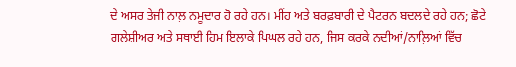ਦੇ ਅਸਰ ਤੇਜੀ ਨਾਲ਼ ਨਮੂਦਾਰ ਹੋ ਰਹੇ ਹਨ। ਮੀਂਹ ਅਤੇ ਬਰਫ਼ਬਾਰੀ ਦੇ ਪੈਟਰਨ ਬਦਲਦੇ ਰਹੇ ਹਨ; ਛੋਟੇ ਗਲੇਸ਼ੀਅਰ ਅਤੇ ਸਥਾਈ ਹਿਮ ਇਲਾਕੇ ਪਿਘਲ ਰਹੇ ਹਨ, ਜਿਸ ਕਰਕੇ ਨਦੀਆਂ/ਨਾਲ਼ਿਆਂ ਵਿੱਚ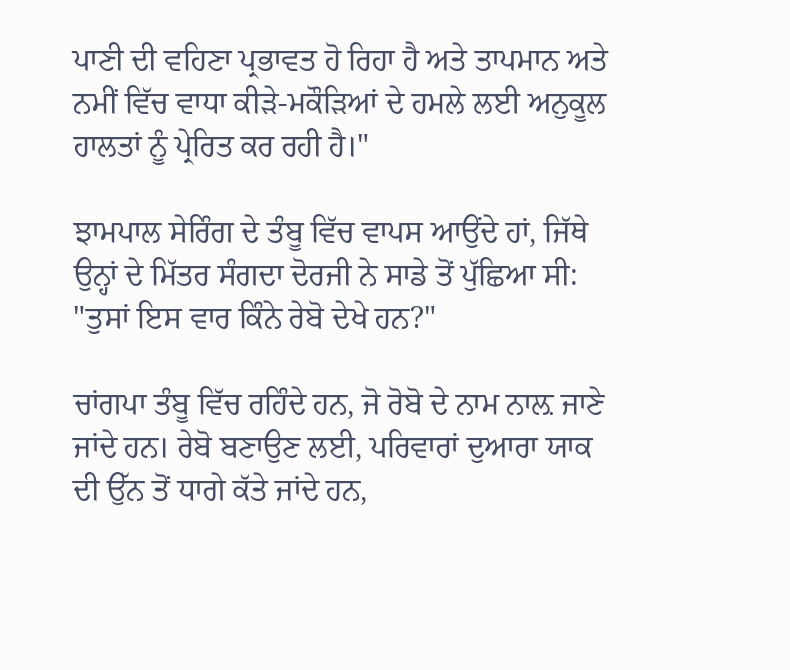ਪਾਣੀ ਦੀ ਵਹਿਣਾ ਪ੍ਰਭਾਵਤ ਹੋ ਰਿਹਾ ਹੈ ਅਤੇ ਤਾਪਮਾਨ ਅਤੇ ਨਮੀਂ ਵਿੱਚ ਵਾਧਾ ਕੀੜੇ-ਮਕੌੜਿਆਂ ਦੇ ਹਮਲੇ ਲਈ ਅਨੁਕੂਲ ਹਾਲਤਾਂ ਨੂੰ ਪ੍ਰੇਰਿਤ ਕਰ ਰਹੀ ਹੈ।"

ਝਾਮਪਾਲ ਸੇਰਿੰਗ ਦੇ ਤੰਬੂ ਵਿੱਚ ਵਾਪਸ ਆਉਂਦੇ ਹਾਂ, ਜਿੱਥੇ ਉਨ੍ਹਾਂ ਦੇ ਮਿੱਤਰ ਸੰਗਦਾ ਦੋਰਜੀ ਨੇ ਸਾਡੇ ਤੋਂ ਪੁੱਛਿਆ ਸੀ: "ਤੁਸਾਂ ਇਸ ਵਾਰ ਕਿੰਨੇ ਰੇਬੋ ਦੇਖੇ ਹਨ?"

ਚਾਂਗਪਾ ਤੰਬੂ ਵਿੱਚ ਰਹਿੰਦੇ ਹਨ, ਜੋ ਰੋਬੋ ਦੇ ਨਾਮ ਨਾਲ਼ ਜਾਣੇ ਜਾਂਦੇ ਹਨ। ਰੇਬੋ ਬਣਾਉਣ ਲਈ, ਪਰਿਵਾਰਾਂ ਦੁਆਰਾ ਯਾਕ ਦੀ ਉੱਨ ਤੋਂ ਧਾਗੇ ਕੱਤੇ ਜਾਂਦੇ ਹਨ,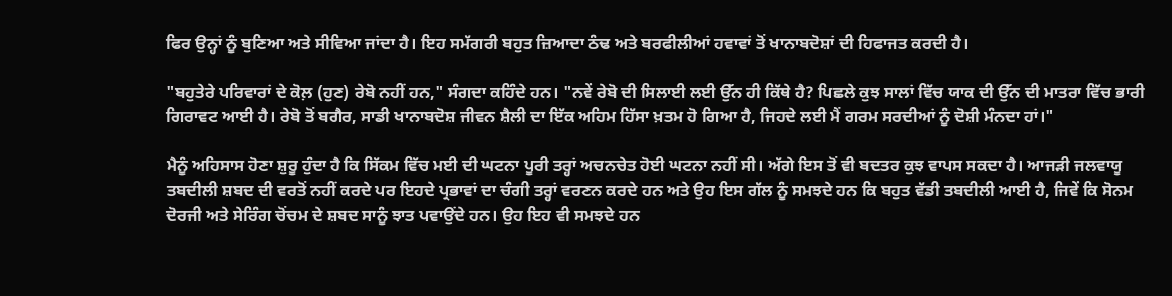ਫਿਰ ਉਨ੍ਹਾਂ ਨੂੰ ਬੁਣਿਆ ਅਤੇ ਸੀਵਿਆ ਜਾਂਦਾ ਹੈ। ਇਹ ਸਮੱਗਰੀ ਬਹੁਤ ਜ਼ਿਆਦਾ ਠੰਢ ਅਤੇ ਬਰਫੀਲੀਆਂ ਹਵਾਵਾਂ ਤੋਂ ਖਾਨਾਬਦੋਸ਼ਾਂ ਦੀ ਹਿਫਾਜਤ ਕਰਦੀ ਹੈ।

"ਬਹੁਤੇਰੇ ਪਰਿਵਾਰਾਂ ਦੇ ਕੋਲ਼ (ਹੁਣ) ਰੇਬੋ ਨਹੀਂ ਹਨ," ਸੰਗਦਾ ਕਹਿੰਦੇ ਹਨ। "ਨਵੇਂ ਰੇਬੋ ਦੀ ਸਿਲਾਈ ਲਈ ਉੱਨ ਹੀ ਕਿੱਥੇ ਹੈ? ਪਿਛਲੇ ਕੁਝ ਸਾਲਾਂ ਵਿੱਚ ਯਾਕ ਦੀ ਉੱਨ ਦੀ ਮਾਤਰਾ ਵਿੱਚ ਭਾਰੀ ਗਿਰਾਵਟ ਆਈ ਹੈ। ਰੇਬੋ ਤੋਂ ਬਗੈਰ, ਸਾਡੀ ਖਾਨਾਬਦੋਸ਼ ਜੀਵਨ ਸ਼ੈਲੀ ਦਾ ਇੱਕ ਅਹਿਮ ਹਿੱਸਾ ਖ਼ਤਮ ਹੋ ਗਿਆ ਹੈ, ਜਿਹਦੇ ਲਈ ਮੈਂ ਗਰਮ ਸਰਦੀਆਂ ਨੂੰ ਦੋਸ਼ੀ ਮੰਨਦਾ ਹਾਂ।"

ਮੈਨੂੰ ਅਹਿਸਾਸ ਹੋਣਾ ਸ਼ੁਰੂ ਹੁੰਦਾ ਹੈ ਕਿ ਸਿੱਕਮ ਵਿੱਚ ਮਈ ਦੀ ਘਟਨਾ ਪੂਰੀ ਤਰ੍ਹਾਂ ਅਚਨਚੇਤ ਹੋਈ ਘਟਨਾ ਨਹੀਂ ਸੀ। ਅੱਗੇ ਇਸ ਤੋਂ ਵੀ ਬਦਤਰ ਕੁਝ ਵਾਪਸ ਸਕਦਾ ਹੈ। ਆਜੜੀ ਜਲਵਾਯੂ ਤਬਦੀਲੀ ਸ਼ਬਦ ਦੀ ਵਰਤੋਂ ਨਹੀਂ ਕਰਦੇ ਪਰ ਇਹਦੇ ਪ੍ਰਭਾਵਾਂ ਦਾ ਚੰਗੀ ਤਰ੍ਹਾਂ ਵਰਣਨ ਕਰਦੇ ਹਨ ਅਤੇ ਉਹ ਇਸ ਗੱਲ ਨੂੰ ਸਮਝਦੇ ਹਨ ਕਿ ਬਹੁਤ ਵੱਡੀ ਤਬਦੀਲੀ ਆਈ ਹੈ, ਜਿਵੇਂ ਕਿ ਸੋਨਮ ਦੋਰਜੀ ਅਤੇ ਸੇਰਿੰਗ ਚੋਂਚਮ ਦੇ ਸ਼ਬਦ ਸਾਨੂੰ ਝਾਤ ਪਵਾਉਂਦੇ ਹਨ। ਉਹ ਇਹ ਵੀ ਸਮਝਦੇ ਹਨ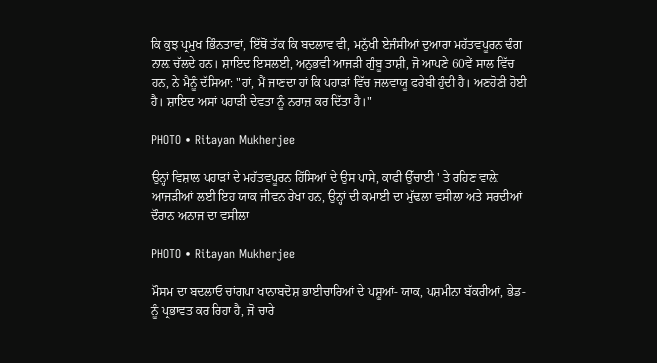ਕਿ ਕੁਝ ਪ੍ਰਮੁਖ ਭਿੰਨਤਾਵਾਂ, ਇੱਥੋਂ ਤੱਕ ਕਿ ਬਦਲਾਵ ਵੀ, ਮਨੁੱਖੀ ਏਜੰਸੀਆਂ ਦੁਆਰਾ ਮਹੱਤਵਪੂਰਨ ਢੰਗ ਨਾਲ਼ ਚੱਲਦੇ ਹਨ। ਸ਼ਾਇਦ ਇਸਲਈ, ਅਨੁਭਵੀ ਆਜੜੀ ਗੁੰਬੂ ਤਾਸ਼ੀ, ਜੋ ਆਪਣੇ 60ਵੇਂ ਸਾਲ ਵਿੱਚ ਹਨ, ਨੇ ਮੈਨੂੰ ਦੱਸਿਆ: "ਹਾਂ, ਮੈਂ ਜਾਣਦਾ ਹਾਂ ਕਿ ਪਹਾੜਾਂ ਵਿੱਚ ਜਲਵਾਯੂ ਫਰੇਬੀ ਹੁੰਦੀ ਹੈ। ਅਣਹੋਣੀ ਹੋਈ ਹੈ। ਸ਼ਾਇਦ ਅਸਾਂ ਪਹਾੜੀ ਦੇਵਤਾ ਨੂੰ ਨਰਾਜ਼ ਕਰ ਦਿੱਤਾ ਹੈ।"

PHOTO • Ritayan Mukherjee

ਉਨ੍ਹਾਂ ਵਿਸ਼ਾਲ ਪਹਾੜਾਂ ਦੇ ਮਹੱਤਵਪੂਰਨ ਹਿੱਸਿਆਂ ਦੇ ਉਸ ਪਾਸੇ, ਕਾਫੀ ਉੱਚਾਈ ' ਤੇ ਰਹਿਣ ਵਾਲ਼ੇ ਆਜੜੀਆਂ ਲਈ ਇਹ ਯਾਕ ਜੀਵਨ ਰੇਖਾ ਹਨ, ਉਨ੍ਹਾਂ ਦੀ ਕਮਾਈ ਦਾ ਮੁੱਢਲਾ ਵਸੀਲਾ ਅਤੇ ਸਰਦੀਆਂ ਦੌਰਾਨ ਅਨਾਜ ਦਾ ਵਸੀਲਾ

PHOTO • Ritayan Mukherjee

ਮੌਸਮ ਦਾ ਬਦਲਾਓ ਚਾਂਗਪਾ ਖਾਨਾਬਦੋਸ਼ ਭਾਈਚਾਰਿਆਂ ਦੇ ਪਸ਼ੂਆਂ- ਯਾਕ, ਪਸ਼ਮੀਨਾ ਬੱਕਰੀਆਂ, ਭੇਡ- ਨੂੰ ਪ੍ਰਭਾਵਤ ਕਰ ਰਿਹਾ ਹੈ, ਜੋ ਚਾਰੇ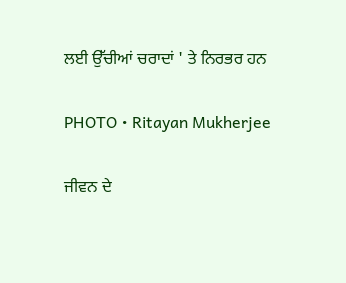ਲਈ ਉੱਚੀਆਂ ਚਰਾਦਾਂ ' ਤੇ ਨਿਰਭਰ ਹਨ

PHOTO • Ritayan Mukherjee

ਜੀਵਨ ਦੇ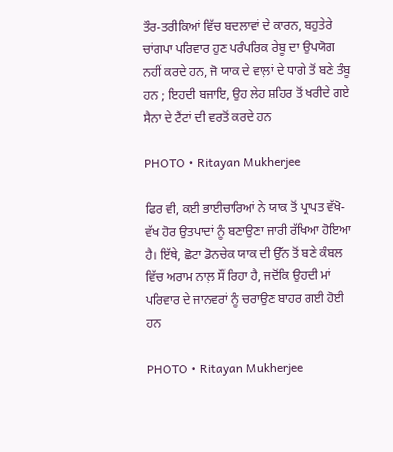ਤੌਰ-ਤਰੀਕਿਆਂ ਵਿੱਚ ਬਦਲਾਵਾਂ ਦੇ ਕਾਰਨ, ਬਹੁਤੇਰੇ ਚਾਂਗਪਾ ਪਰਿਵਾਰ ਹੁਣ ਪਰੰਪਰਿਕ ਰੇਬੂ ਦਾ ਉਪਯੋਗ ਨਹੀਂ ਕਰਦੇ ਹਨ, ਜੋ ਯਾਕ ਦੇ ਵਾਲ਼ਾਂ ਦੇ ਧਾਗੇ ਤੋਂ ਬਣੇ ਤੰਬੂ ਹਨ ; ਇਹਦੀ ਬਜਾਇ, ਉਹ ਲੇਹ ਸ਼ਹਿਰ ਤੋਂ ਖਰੀਦੇ ਗਏ ਸੈਨਾ ਦੇ ਟੈਂਟਾਂ ਦੀ ਵਰਤੋਂ ਕਰਦੇ ਹਨ

PHOTO • Ritayan Mukherjee

ਫਿਰ ਵੀ, ਕਈ ਭਾਈਚਾਰਿਆਂ ਨੇ ਯਾਕ ਤੋਂ ਪ੍ਰਾਪਤ ਵੱਖੋ-ਵੱਖ ਹੋਰ ਉਤਪਾਦਾਂ ਨੂੰ ਬਣਾਉਣਾ ਜਾਰੀ ਰੱਖਿਆ ਹੋਇਆ ਹੈ। ਇੱਥੇ, ਛੋਟਾ ਡੋਨਚੇਕ ਯਾਕ ਦੀ ਉੱਨ ਤੋਂ ਬਣੇ ਕੰਬਲ ਵਿੱਚ ਅਰਾਮ ਨਾਲ਼ ਸੌਂ ਰਿਹਾ ਹੈ, ਜਦੋਂਕਿ ਉਹਦੀ ਮਾਂ ਪਰਿਵਾਰ ਦੇ ਜਾਨਵਰਾਂ ਨੂੰ ਚਰਾਉਣ ਬਾਹਰ ਗਈ ਹੋਈ ਹਨ

PHOTO • Ritayan Mukherjee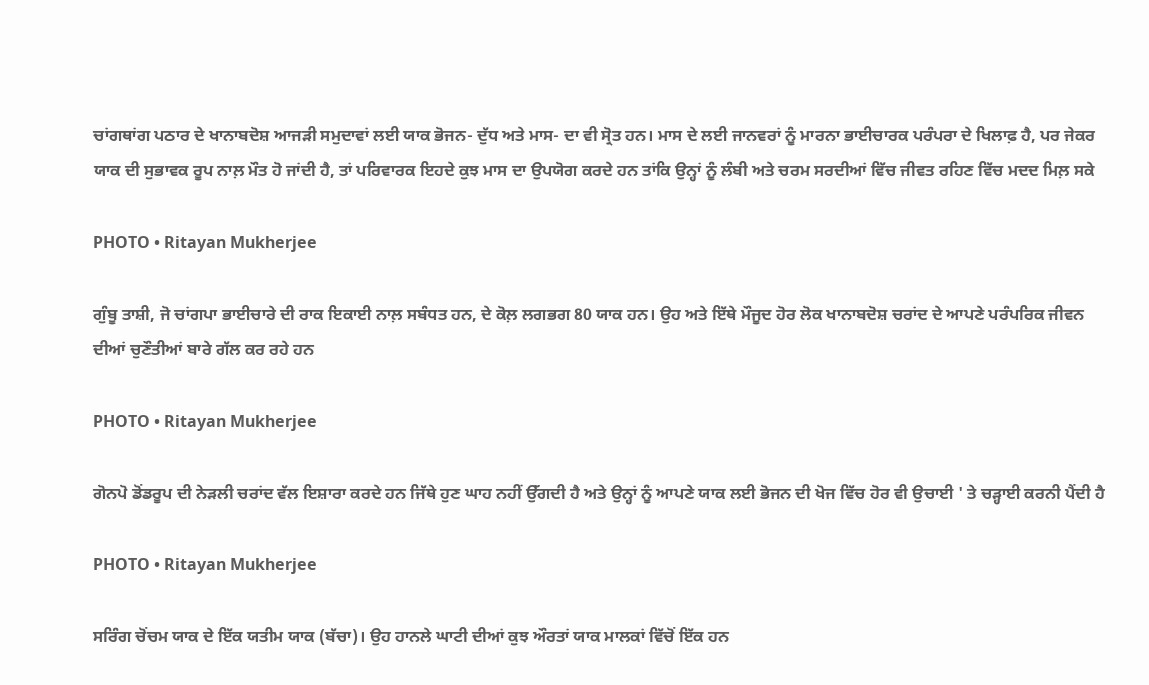ਚਾਂਗਥਾਂਗ ਪਠਾਰ ਦੇ ਖਾਨਾਬਦੋਸ਼ ਆਜੜੀ ਸਮੁਦਾਵਾਂ ਲਈ ਯਾਕ ਭੋਜਨ- ਦੁੱਧ ਅਤੇ ਮਾਸ- ਦਾ ਵੀ ਸ੍ਰੋਤ ਹਨ। ਮਾਸ ਦੇ ਲਈ ਜਾਨਵਰਾਂ ਨੂੰ ਮਾਰਨਾ ਭਾਈਚਾਰਕ ਪਰੰਪਰਾ ਦੇ ਖਿਲਾਫ਼ ਹੈ, ਪਰ ਜੇਕਰ ਯਾਕ ਦੀ ਸੁਭਾਵਕ ਰੂਪ ਨਾਲ਼ ਮੌਤ ਹੋ ਜਾਂਦੀ ਹੈ, ਤਾਂ ਪਰਿਵਾਰਕ ਇਹਦੇ ਕੁਝ ਮਾਸ ਦਾ ਉਪਯੋਗ ਕਰਦੇ ਹਨ ਤਾਂਕਿ ਉਨ੍ਹਾਂ ਨੂੰ ਲੰਬੀ ਅਤੇ ਚਰਮ ਸਰਦੀਆਂ ਵਿੱਚ ਜੀਵਤ ਰਹਿਣ ਵਿੱਚ ਮਦਦ ਮਿਲ਼ ਸਕੇ

PHOTO • Ritayan Mukherjee

ਗੁੰਬੂ ਤਾਸ਼ੀ, ਜੋ ਚਾਂਗਪਾ ਭਾਈਚਾਰੇ ਦੀ ਰਾਕ ਇਕਾਈ ਨਾਲ਼ ਸਬੰਧਤ ਹਨ, ਦੇ ਕੋਲ਼ ਲਗਭਗ 80 ਯਾਕ ਹਨ। ਉਹ ਅਤੇ ਇੱਥੇ ਮੌਜੂਦ ਹੋਰ ਲੋਕ ਖਾਨਾਬਦੋਸ਼ ਚਰਾਂਦ ਦੇ ਆਪਣੇ ਪਰੰਪਰਿਕ ਜੀਵਨ ਦੀਆਂ ਚੁਣੌਤੀਆਂ ਬਾਰੇ ਗੱਲ ਕਰ ਰਹੇ ਹਨ

PHOTO • Ritayan Mukherjee

ਗੋਨਪੋ ਡੋਂਡਰੂਪ ਦੀ ਨੇੜਲੀ ਚਰਾਂਦ ਵੱਲ ਇਸ਼ਾਰਾ ਕਰਦੇ ਹਨ ਜਿੱਥੇ ਹੁਣ ਘਾਹ ਨਹੀਂ ਉੱਗਦੀ ਹੈ ਅਤੇ ਉਨ੍ਹਾਂ ਨੂੰ ਆਪਣੇ ਯਾਕ ਲਈ ਭੋਜਨ ਦੀ ਖੋਜ ਵਿੱਚ ਹੋਰ ਵੀ ਉਚਾਈ ' ਤੇ ਚੜ੍ਹਾਈ ਕਰਨੀ ਪੈਂਦੀ ਹੈ

PHOTO • Ritayan Mukherjee

ਸਰਿੰਗ ਚੋਂਚਮ ਯਾਕ ਦੇ ਇੱਕ ਯਤੀਮ ਯਾਕ (ਬੱਚਾ)। ਉਹ ਹਾਨਲੇ ਘਾਟੀ ਦੀਆਂ ਕੁਝ ਔਰਤਾਂ ਯਾਕ ਮਾਲਕਾਂ ਵਿੱਚੋਂ ਇੱਕ ਹਨ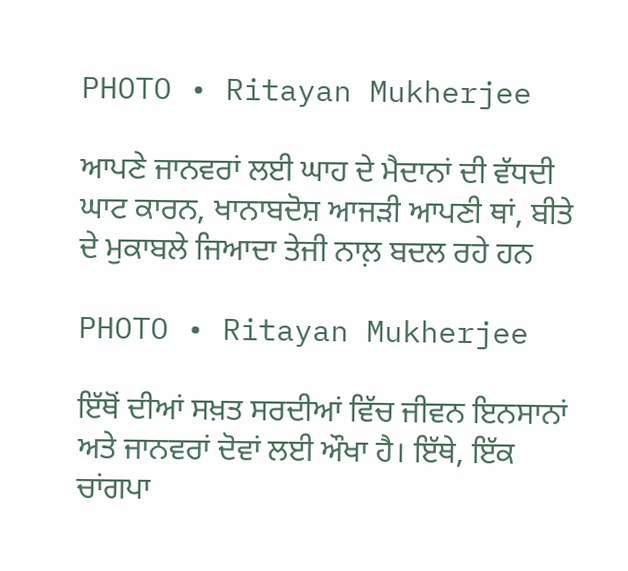PHOTO • Ritayan Mukherjee

ਆਪਣੇ ਜਾਨਵਰਾਂ ਲਈ ਘਾਹ ਦੇ ਮੈਦਾਨਾਂ ਦੀ ਵੱਧਦੀ ਘਾਟ ਕਾਰਨ, ਖਾਨਾਬਦੋਸ਼ ਆਜੜੀ ਆਪਣੀ ਥਾਂ, ਬੀਤੇ ਦੇ ਮੁਕਾਬਲੇ ਜਿਆਦਾ ਤੇਜੀ ਨਾਲ਼ ਬਦਲ ਰਹੇ ਹਨ

PHOTO • Ritayan Mukherjee

ਇੱਥੋਂ ਦੀਆਂ ਸਖ਼ਤ ਸਰਦੀਆਂ ਵਿੱਚ ਜੀਵਨ ਇਨਸਾਨਾਂ ਅਤੇ ਜਾਨਵਰਾਂ ਦੋਵਾਂ ਲਈ ਔਖਾ ਹੈ। ਇੱਥੇ, ਇੱਕ ਚਾਂਗਪਾ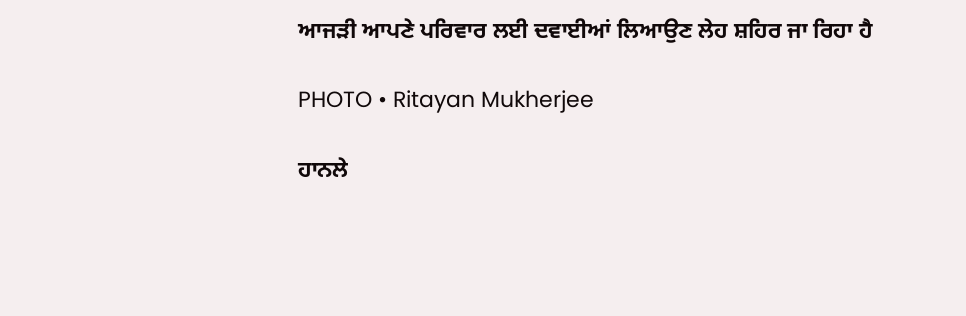ਆਜੜੀ ਆਪਣੇ ਪਰਿਵਾਰ ਲਈ ਦਵਾਈਆਂ ਲਿਆਉਣ ਲੇਹ ਸ਼ਹਿਰ ਜਾ ਰਿਹਾ ਹੈ

PHOTO • Ritayan Mukherjee

ਹਾਨਲੇ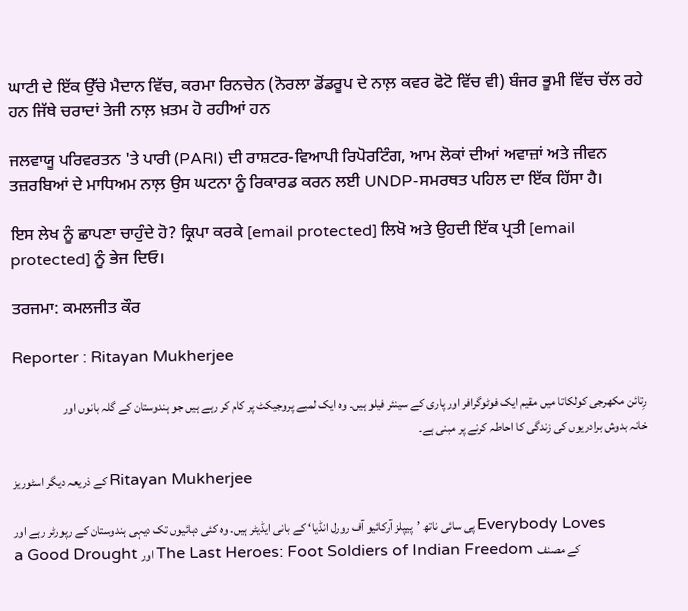ਘਾਟੀ ਦੇ ਇੱਕ ਉੱਚੇ ਮੈਦਾਨ ਵਿੱਚ, ਕਰਮਾ ਰਿਨਚੇਨ (ਨੋਰਲਾ ਡੋਂਡਰੂਪ ਦੇ ਨਾਲ਼ ਕਵਰ ਫੋਟੋ ਵਿੱਚ ਵੀ) ਬੰਜਰ ਭੂਮੀ ਵਿੱਚ ਚੱਲ ਰਹੇ ਹਨ ਜਿੱਥੇ ਚਰਾਦਾਂ ਤੇਜੀ ਨਾਲ਼ ਖ਼ਤਮ ਹੋ ਰਹੀਆਂ ਹਨ

ਜਲਵਾਯੂ ਪਰਿਵਰਤਨ 'ਤੇ ਪਾਰੀ (PARI) ਦੀ ਰਾਸ਼ਟਰ-ਵਿਆਪੀ ਰਿਪੋਰਟਿੰਗ, ਆਮ ਲੋਕਾਂ ਦੀਆਂ ਅਵਾਜ਼ਾਂ ਅਤੇ ਜੀਵਨ ਤਜ਼ਰਬਿਆਂ ਦੇ ਮਾਧਿਅਮ ਨਾਲ਼ ਉਸ ਘਟਨਾ ਨੂੰ ਰਿਕਾਰਡ ਕਰਨ ਲਈ UNDP-ਸਮਰਥਤ ਪਹਿਲ ਦਾ ਇੱਕ ਹਿੱਸਾ ਹੈ।

ਇਸ ਲੇਖ ਨੂੰ ਛਾਪਣਾ ਚਾਹੁੰਦੇ ਹੋ? ਕ੍ਰਿਪਾ ਕਰਕੇ [email protected] ਲਿਖੋ ਅਤੇ ਉਹਦੀ ਇੱਕ ਪ੍ਰਤੀ [email protected] ਨੂੰ ਭੇਜ ਦਿਓ।

ਤਰਜਮਾ: ਕਮਲਜੀਤ ਕੌਰ

Reporter : Ritayan Mukherjee

رِتائن مکھرجی کولکاتا میں مقیم ایک فوٹوگرافر اور پاری کے سینئر فیلو ہیں۔ وہ ایک لمبے پروجیکٹ پر کام کر رہے ہیں جو ہندوستان کے گلہ بانوں اور خانہ بدوش برادریوں کی زندگی کا احاطہ کرنے پر مبنی ہے۔

کے ذریعہ دیگر اسٹوریز Ritayan Mukherjee

پی سائی ناتھ ’پیپلز آرکائیو آف رورل انڈیا‘ کے بانی ایڈیٹر ہیں۔ وہ کئی دہائیوں تک دیہی ہندوستان کے رپورٹر رہے اور Everybody Loves a Good Drought اور The Last Heroes: Foot Soldiers of Indian Freedom کے مصنف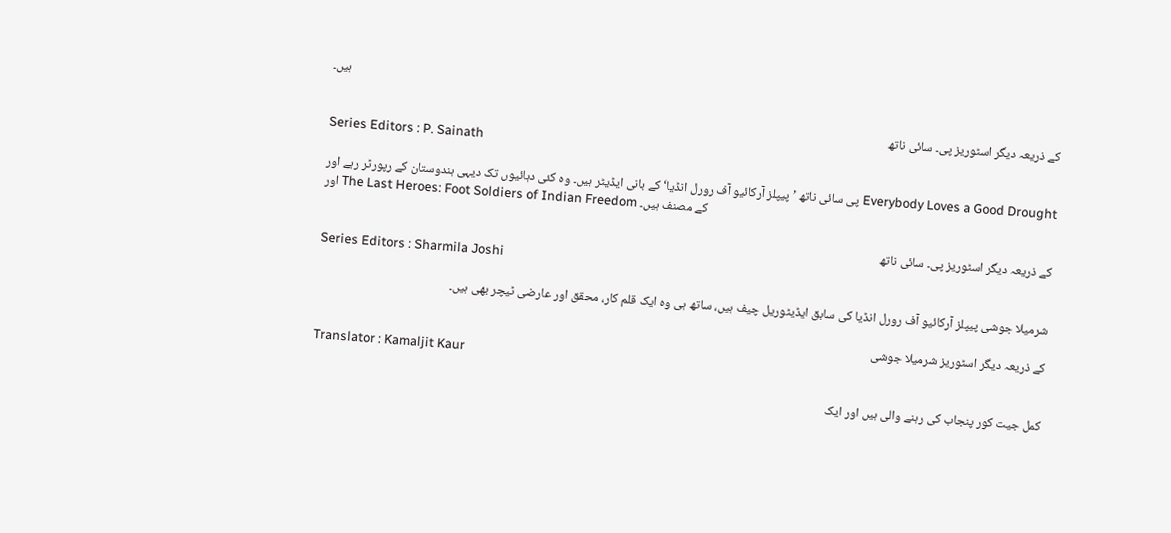ہیں۔

کے ذریعہ دیگر اسٹوریز پی۔ سائی ناتھ
Series Editors : P. Sainath

پی سائی ناتھ ’پیپلز آرکائیو آف رورل انڈیا‘ کے بانی ایڈیٹر ہیں۔ وہ کئی دہائیوں تک دیہی ہندوستان کے رپورٹر رہے اور Everybody Loves a Good Drought اور The Last Heroes: Foot Soldiers of Indian Freedom کے مصنف ہیں۔

کے ذریعہ دیگر اسٹوریز پی۔ سائی ناتھ
Series Editors : Sharmila Joshi

شرمیلا جوشی پیپلز آرکائیو آف رورل انڈیا کی سابق ایڈیٹوریل چیف ہیں، ساتھ ہی وہ ایک قلم کار، محقق اور عارضی ٹیچر بھی ہیں۔

کے ذریعہ دیگر اسٹوریز شرمیلا جوشی
Translator : Kamaljit Kaur

کمل جیت کور پنجاب کی رہنے والی ہیں اور ایک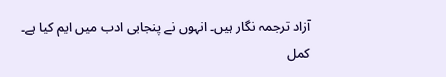آزاد ترجمہ نگار ہیں۔ انہوں نے پنجابی ادب میں ایم کیا ہے۔ کمل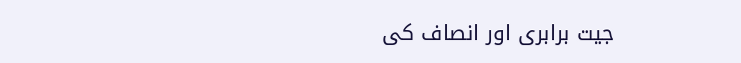جیت برابری اور انصاف کی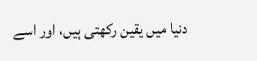دنیا میں یقین رکھتی ہیں، اور اسے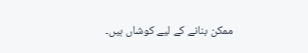ممکن بنانے کے لیے کوشاں ہیں۔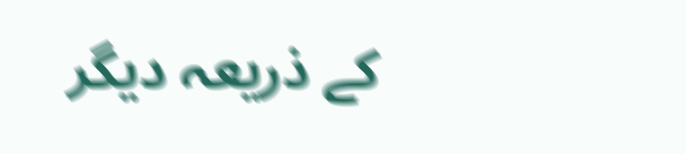کے ذریعہ دیگر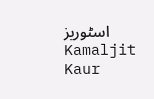اسٹوریز Kamaljit Kaur